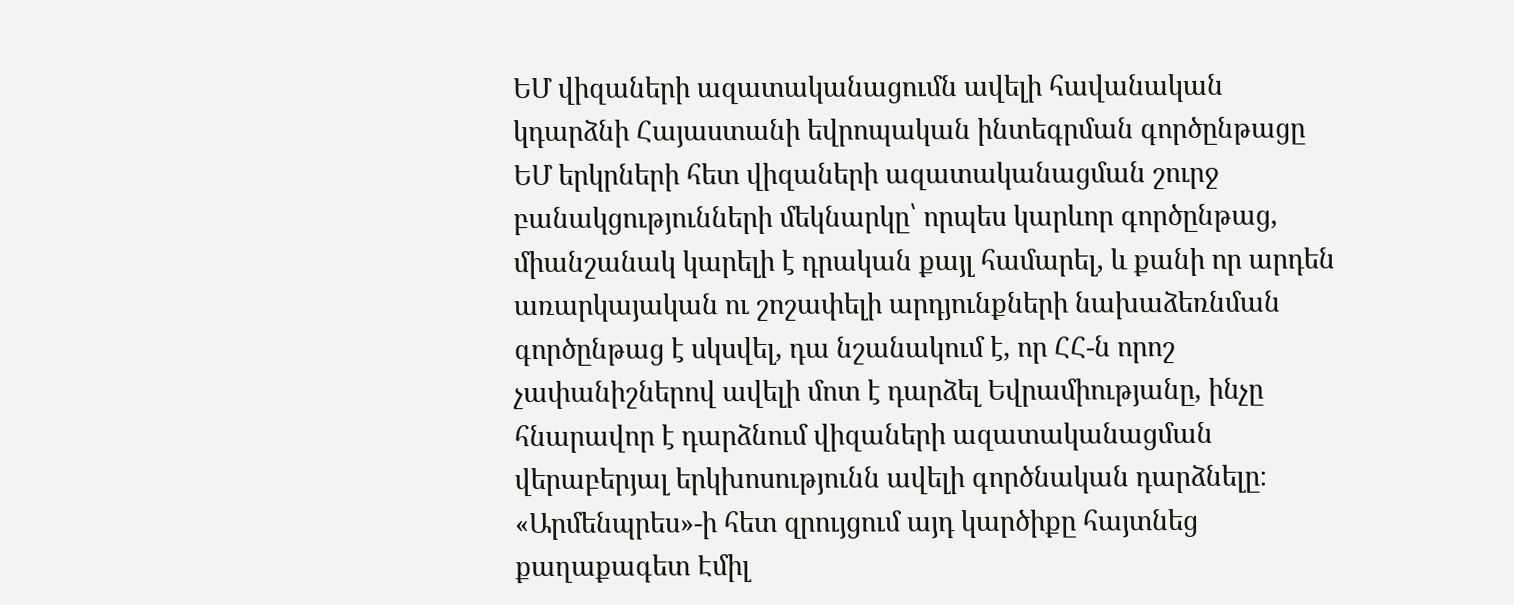ԵՄ վիզաների ազատականացումն ավելի հավանական կդարձնի Հայաստանի եվրոպական ինտեգրման գործընթացը
ԵՄ երկրների հետ վիզաների ազատականացման շուրջ բանակցությունների մեկնարկը՝ որպես կարևոր գործընթաց, միանշանակ կարելի է դրական քայլ համարել, և քանի որ արդեն առարկայական ու շոշափելի արդյունքների նախաձեռնման գործընթաց է սկսվել, դա նշանակում է, որ ՀՀ-ն որոշ չափանիշներով ավելի մոտ է դարձել Եվրամիությանը, ինչը հնարավոր է դարձնում վիզաների ազատականացման վերաբերյալ երկխոսությունն ավելի գործնական դարձնելը։
«Արմենպրես»-ի հետ զրույցում այդ կարծիքը հայտնեց քաղաքագետ Էմիլ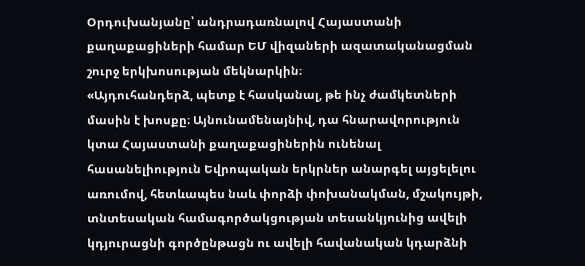Օրդուխանյանը՝ անդրադառնալով Հայաստանի քաղաքացիների համար ԵՄ վիզաների ազատականացման շուրջ երկխոսության մեկնարկին։
«Այդուհանդերձ, պետք է հասկանալ, թե ինչ ժամկետների մասին է խոսքը։ Այնունամենայնիվ, դա հնարավորություն կտա Հայաստանի քաղաքացիներին ունենալ հասանելիություն Եվրոպական երկրներ անարգել այցելելու առումով, հետևապես նաև փորձի փոխանակման, մշակույթի, տնտեսական համագործակցության տեսանկյունից ավելի կդյուրացնի գործընթացն ու ավելի հավանական կդարձնի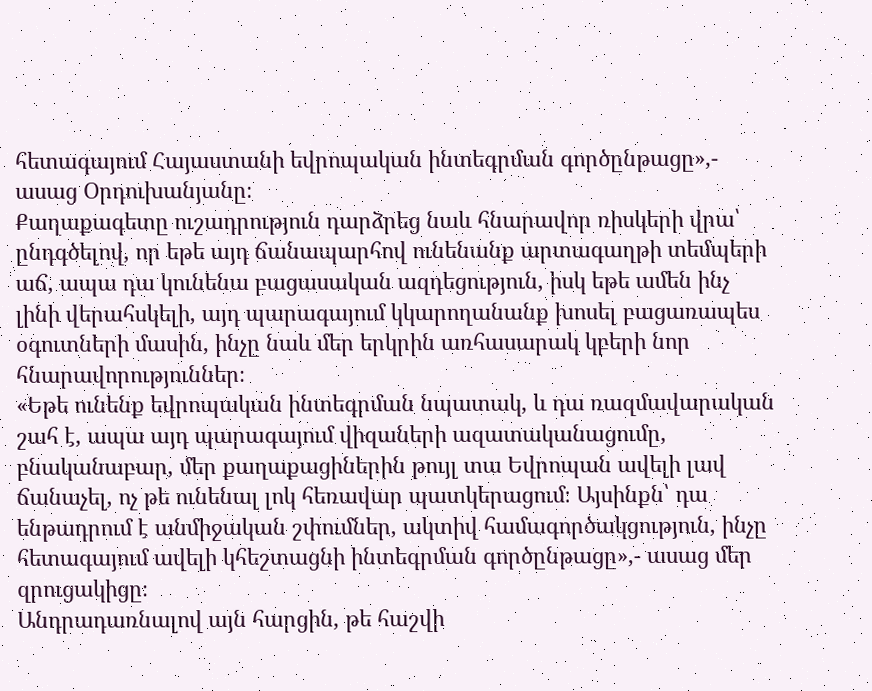հետագայում Հայաստանի եվրոպական ինտեգրման գործընթացը»,- ասաց Օրդուխանյանը։
Քաղաքագետը ուշադրություն դարձրեց նաև հնարավոր ռիսկերի վրա՝ ընդգծելով, որ եթե այդ ճանապարհով ունենանք արտագաղթի տեմպերի աճ, ապա դա կունենա բացասական ազդեցություն, իսկ եթե ամեն ինչ լինի վերահսկելի, այդ պարագայում կկարողանանք խոսել բացառապես օգուտների մասին, ինչը նաև մեր երկրին առհասարակ կբերի նոր հնարավորություններ։
«Եթե ունենք եվրոպական ինտեգրման նպատակ, և դա ռազմավարական շահ է, ապա այդ պարագայում վիզաների ազատականացումը, բնականաբար, մեր քաղաքացիներին թույլ տա Եվրոպան ավելի լավ ճանաչել, ոչ թե ունենալ լոկ հեռավար պատկերացում։ Այսինքն՝ դա ենթադրում է անմիջական շփումներ, ակտիվ համագործակցություն, ինչը հետագայում ավելի կհեշտացնի ինտեգրման գործընթացը»,- ասաց մեր զրուցակիցը։
Անդրադառնալով այն հարցին, թե հաշվի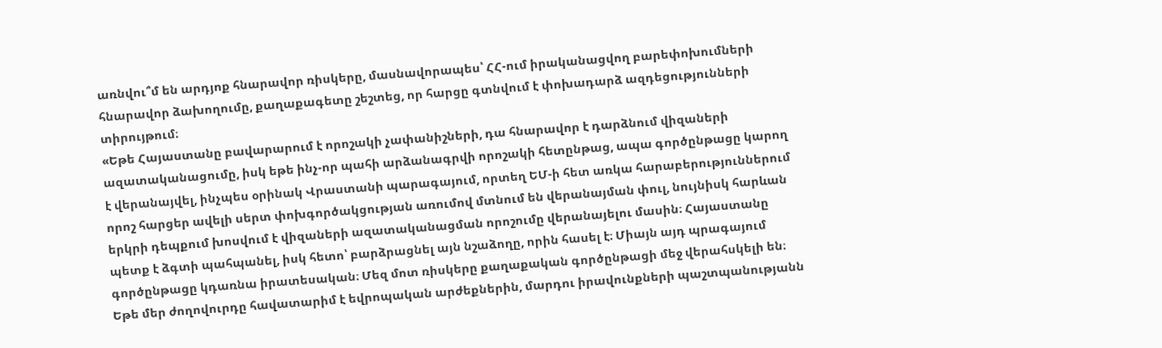առնվու՞մ են արդյոք հնարավոր ռիսկերը, մասնավորապես՝ ՀՀ-ում իրականացվող բարեփոխումների հնարավոր ձախողումը, քաղաքագետը շեշտեց, որ հարցը գտնվում է փոխադարձ ազդեցությունների տիրույթում։
«Եթե Հայաստանը բավարարում է որոշակի չափանիշների, դա հնարավոր է դարձնում վիզաների ազատականացումը, իսկ եթե ինչ-որ պահի արձանագրվի որոշակի հետընթաց, ապա գործընթացը կարող է վերանայվել, ինչպես օրինակ Վրաստանի պարագայում, որտեղ ԵՄ-ի հետ առկա հարաբերություններում որոշ հարցեր ավելի սերտ փոխգործակցության առումով մտնում են վերանայման փուլ, նույնիսկ հարևան երկրի դեպքում խոսվում է վիզաների ազատականացման որոշումը վերանայելու մասին։ Հայաստանը պետք է ձգտի պահպանել, իսկ հետո՝ բարձրացնել այն նշաձողը, որին հասել է։ Միայն այդ պրագայում գործընթացը կդառնա իրատեսական։ Մեզ մոտ ռիսկերը քաղաքական գործընթացի մեջ վերահսկելի են։ Եթե մեր ժողովուրդը հավատարիմ է եվրոպական արժեքներին, մարդու իրավունքների պաշտպանությանն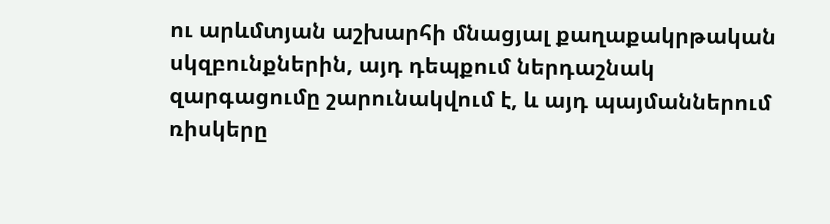ու արևմտյան աշխարհի մնացյալ քաղաքակրթական սկզբունքներին, այդ դեպքում ներդաշնակ զարգացումը շարունակվում է, և այդ պայմաններում ռիսկերը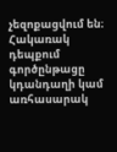չեզոքացվում են։ Հակառակ դեպքում գործընթացը կդանդաղի կամ առհասարակ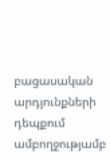բացասական արդյունքների դեպքում ամբողջությամբ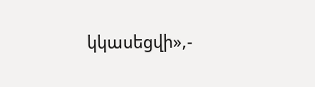կկասեցվի»,-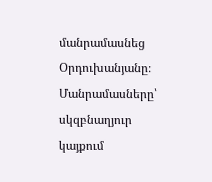մանրամասնեց Օրդուխանյանը։
Մանրամասները՝ սկզբնաղյուր կայքում